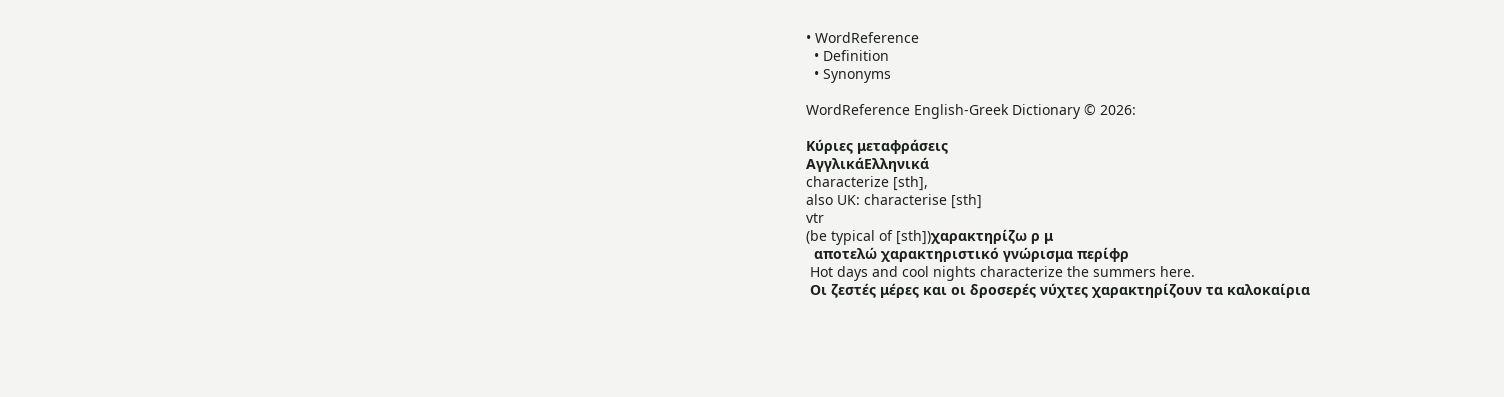• WordReference
  • Definition
  • Synonyms

WordReference English-Greek Dictionary © 2026:

Κύριες μεταφράσεις
ΑγγλικάΕλληνικά
characterize [sth],
also UK: characterise [sth]
vtr
(be typical of [sth])χαρακτηρίζω ρ μ
  αποτελώ χαρακτηριστικό γνώρισμα περίφρ
 Hot days and cool nights characterize the summers here.
 Οι ζεστές μέρες και οι δροσερές νύχτες χαρακτηρίζουν τα καλοκαίρια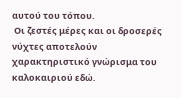αυτού του τόπου.
 Οι ζεστές μέρες και οι δροσερές νύχτες αποτελούν χαρακτηριστικό γνώρισμα του καλοκαιριού εδώ.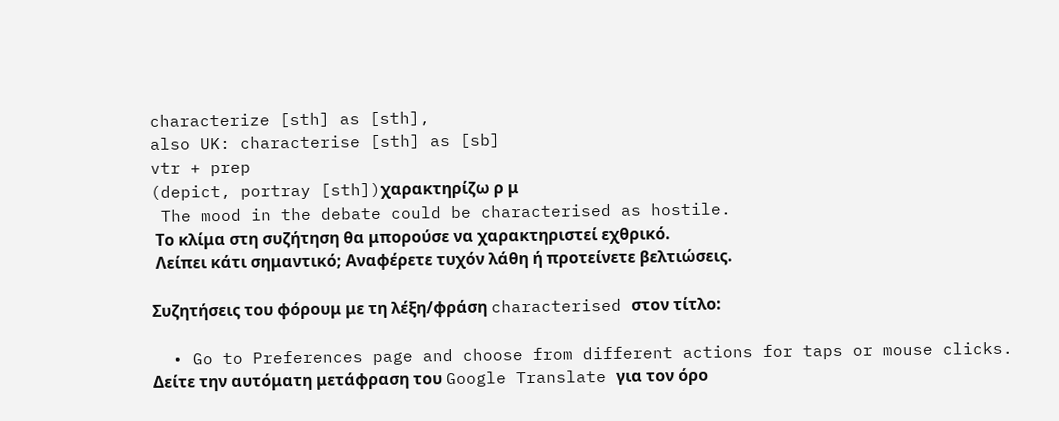characterize [sth] as [sth],
also UK: characterise [sth] as [sb]
vtr + prep
(depict, portray [sth])χαρακτηρίζω ρ μ
 The mood in the debate could be characterised as hostile.
 Το κλίμα στη συζήτηση θα μπορούσε να χαρακτηριστεί εχθρικό.
 Λείπει κάτι σημαντικό; Αναφέρετε τυχόν λάθη ή προτείνετε βελτιώσεις.

Συζητήσεις του φόρουμ με τη λέξη/φράση characterised στον τίτλο:

  • Go to Preferences page and choose from different actions for taps or mouse clicks.
Δείτε την αυτόματη μετάφραση του Google Translate για τον όρο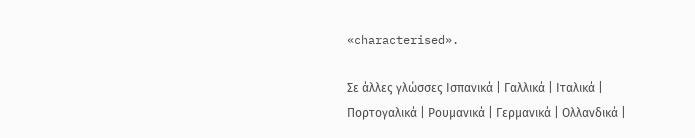«characterised».

Σε άλλες γλώσσες Ισπανικά | Γαλλικά | Ιταλικά | Πορτογαλικά | Ρουμανικά | Γερμανικά | Ολλανδικά |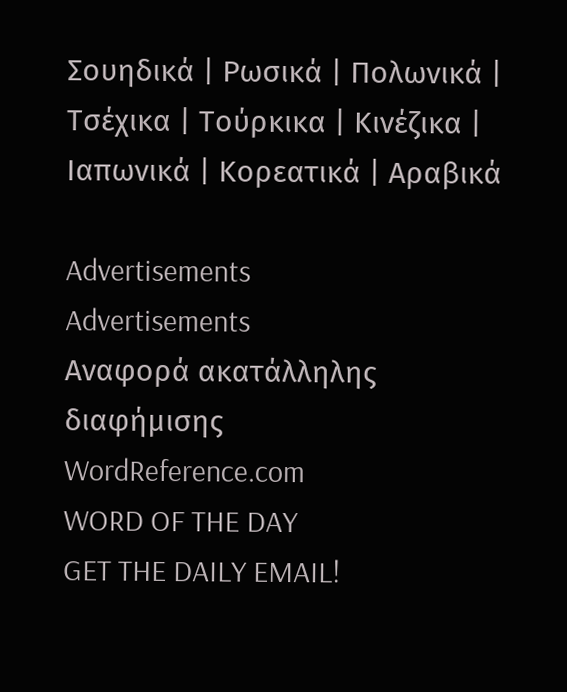Σουηδικά | Ρωσικά | Πολωνικά | Τσέχικα | Τούρκικα | Κινέζικα | Ιαπωνικά | Κορεατικά | Αραβικά

Advertisements
Advertisements
Αναφορά ακατάλληλης διαφήμισης
WordReference.com
WORD OF THE DAY
GET THE DAILY EMAIL!